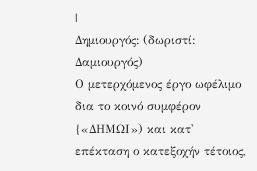|
Δημιουργός: (δωριστί: Δαμιουργός)
Ο μετερχόμενος έργο ωφέλιμο δια το κοινό συμφέρον {«ΔΗΜΩΙ») και κατ' επέκταση ο κατεξοχήν τέτοιος,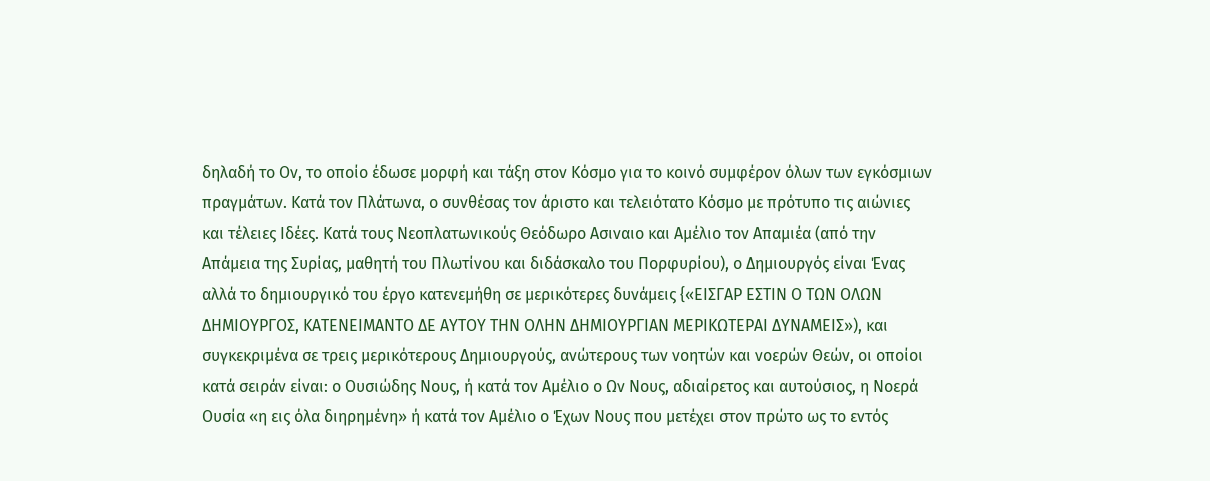δηλαδή το Ον, το οποίο έδωσε μορφή και τάξη στον Κόσμο για το κοινό συμφέρον όλων των εγκόσμιων πραγμάτων. Κατά τον Πλάτωνα, ο συνθέσας τον άριστο και τελειότατο Κόσμο με πρότυπο τις αιώνιες και τέλειες Ιδέες. Κατά τους Νεοπλατωνικούς Θεόδωρο Ασιναιο και Αμέλιο τον Απαμιέα (από την Απάμεια της Συρίας, μαθητή του Πλωτίνου και διδάσκαλο του Πορφυρίου), ο Δημιουργός είναι Ένας αλλά το δημιουργικό του έργο κατενεμήθη σε μερικότερες δυνάμεις {«ΕΙΣΓΑΡ ΕΣΤΙΝ Ο ΤΩΝ ΟΛΩΝ ΔΗΜΙΟΥΡΓΟΣ, ΚΑΤΕΝΕΙΜΑΝΤΟ ΔΕ ΑΥΤΟΥ ΤΗΝ ΟΛΗΝ ΔΗΜΙΟΥΡΓΙΑΝ ΜΕΡΙΚΩΤΕΡΑΙ ΔΥΝΑΜΕΙΣ»), και συγκεκριμένα σε τρεις μερικότερους Δημιουργούς, ανώτερους των νοητών και νοερών Θεών, οι οποίοι κατά σειράν είναι: ο Ουσιώδης Νους, ή κατά τον Αμέλιο ο Ων Νους, αδιαίρετος και αυτούσιος, η Νοερά Ουσία «η εις όλα διηρημένη» ή κατά τον Αμέλιο ο Έχων Νους που μετέχει στον πρώτο ως το εντός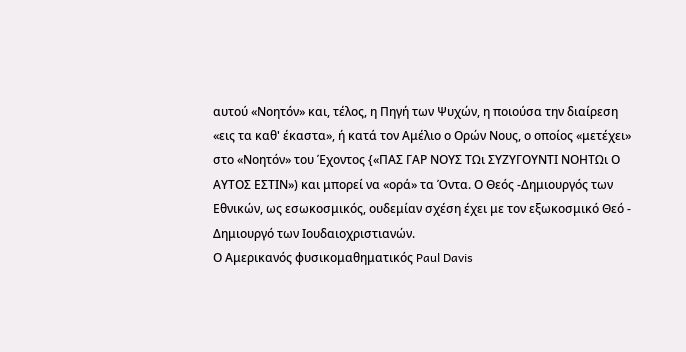αυτού «Νοητόν» και, τέλος, η Πηγή των Ψυχών, η ποιούσα την διαίρεση «εις τα καθ' έκαστα», ή κατά τον Αμέλιο ο Ορών Νους, ο οποίος «μετέχει» στο «Νοητόν» του Έχοντος {«ΠΑΣ ΓΑΡ ΝΟΥΣ ΤΩι ΣΥΖΥΓΟΥΝΤΙ ΝΟΗΤΩι Ο ΑΥΤΟΣ ΕΣΤΙΝ») και μπορεί να «ορά» τα Όντα. Ο Θεός -Δημιουργός των Εθνικών, ως εσωκοσμικός, ουδεμίαν σχέση έχει με τον εξωκοσμικό Θεό - Δημιουργό των Ιουδαιοχριστιανών.
Ο Αμερικανός φυσικομαθηματικός Paul Davis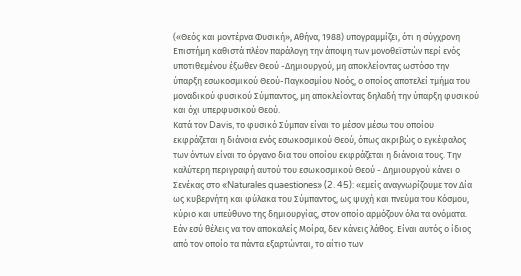(«Θεός και μοντέρνα Φυσική», Αθήνα, 1988) υπογραμμίζει, ότι η σύγχρονη Επιστήμη καθιστά πλέον παράλογη την άποψη των μονοθεϊστών περί ενός υποτιθεμένου έξωθεν Θεού -Δημιουργού, μη αποκλείοντας ωστόσο την ύπαρξη εσωκοσμικού Θεού-Παγκοσμίου Νοός, ο οποίος αποτελεί τμήμα του μοναδικού φυσικού Σύμπαντος, μη αποκλείοντας δηλαδή την ύπαρξη φυσικού και όχι υπερφυσικού Θεού.
Κατά τον Davis, το φυσικό Σύμπαν είναι το μέσον μέσω του οποίου εκφράζεται η διάνοια ενός εσωκοσμικού Θεού, όπως ακριβώς ο εγκέφαλος των όντων είναι το όργανο δια του οποίου εκφράζεται η διάνοια τους. Την καλύτερη περιγραφή αυτού του εσωκοσμικού Θεού - Δημιουργού κάνει ο Σενέκας στο «Naturales quaestiones» (2. 45): «εμείς αναγνωρίζουμε τον Δία ως κυβερνήτη και φύλακα του Σύμπαντος, ως ψυχή και πνεύμα του Κόσμου, κύριο και υπεύθυνο της δημιουργίας, στον οποίο αρμόζουν όλα τα ονόματα.
Εάν εσύ θέλεις να τον αποκαλείς Μοίρα, δεν κάνεις λάθος. Είναι αυτός ο ίδιος από τον οποίο τα πάντα εξαρτώνται, το αίτιο των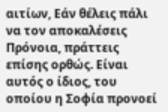αιτίων, Εάν θέλεις πάλι να τον αποκαλέσεις Πρόνοια, πράττεις επίσης ορθώς. Είναι αυτός ο ίδιος, του οποίου η Σοφία προνοεί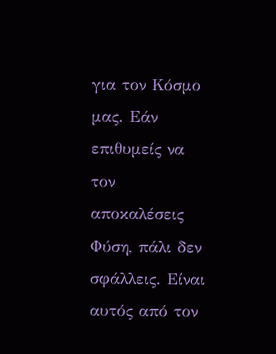για τον Κόσμο μας. Εάν επιθυμείς να τον αποκαλέσεις Φύση, πάλι δεν σφάλλεις. Είναι αυτός από τον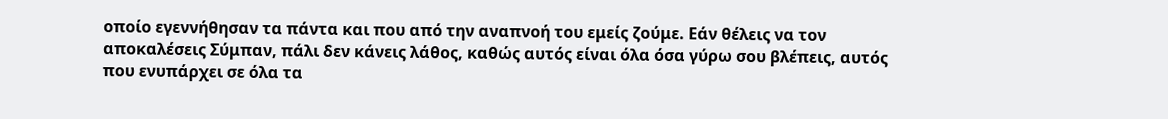οποίο εγεννήθησαν τα πάντα και που από την αναπνοή του εμείς ζούμε. Εάν θέλεις να τον αποκαλέσεις Σύμπαν, πάλι δεν κάνεις λάθος, καθώς αυτός είναι όλα όσα γύρω σου βλέπεις, αυτός που ενυπάρχει σε όλα τα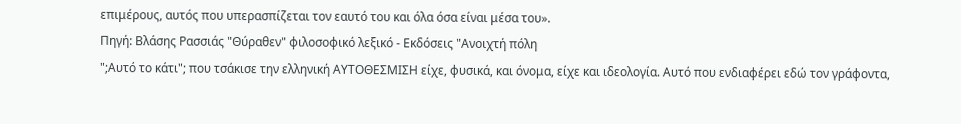επιμέρους, αυτός που υπερασπίζεται τον εαυτό του και όλα όσα είναι μέσα του».
Πηγή: Βλάσης Ρασσιάς "Θύραθεν" φιλοσοφικό λεξικό - Εκδόσεις "Ανοιχτή πόλη
";Αυτό το κάτι"; που τσάκισε την ελληνική ΑΥΤΟΘΕΣΜΙΣΗ είχε, φυσικά, και όνομα, είχε και ιδεολογία. Αυτό που ενδιαφέρει εδώ τον γράφοντα,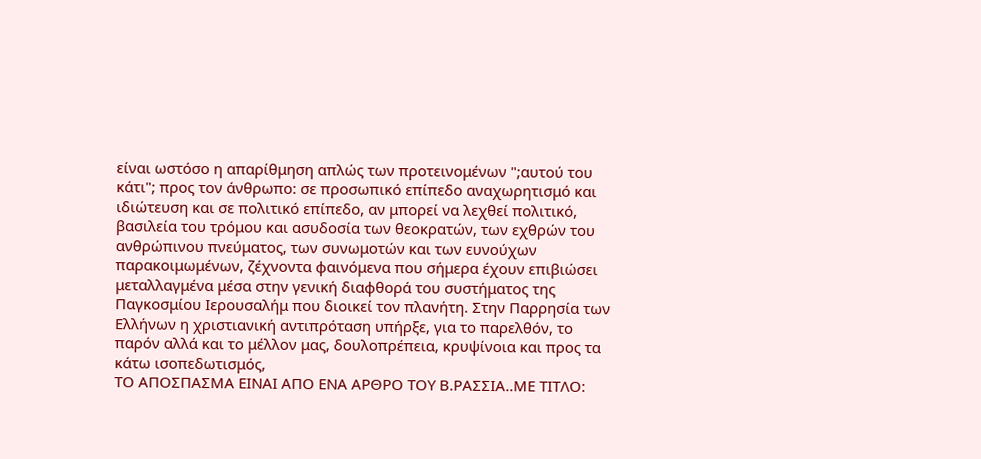είναι ωστόσο η απαρίθμηση απλώς των προτεινομένων ";αυτού του κάτι"; προς τον άνθρωπο: σε προσωπικό επίπεδο αναχωρητισμό και ιδιώτευση και σε πολιτικό επίπεδο, αν μπορεί να λεχθεί πολιτικό, βασιλεία του τρόμου και ασυδοσία των θεοκρατών, των εχθρών του ανθρώπινου πνεύματος, των συνωμοτών και των ευνούχων παρακοιμωμένων, ζέχνοντα φαινόμενα που σήμερα έχουν επιβιώσει μεταλλαγμένα μέσα στην γενική διαφθορά του συστήματος της Παγκοσμίου Ιερουσαλήμ που διοικεί τον πλανήτη. Στην Παρρησία των Ελλήνων η χριστιανική αντιπρόταση υπήρξε, για το παρελθόν, το παρόν αλλά και το μέλλον μας, δουλοπρέπεια, κρυψίνοια και προς τα κάτω ισοπεδωτισμός,
ΤΟ ΑΠΟΣΠΑΣΜΑ ΕΙΝΑΙ ΑΠΟ ΕΝΑ ΑΡΘΡΟ ΤΟΥ Β.ΡΑΣΣΙΑ..ΜΕ ΤΙΤΛΟ: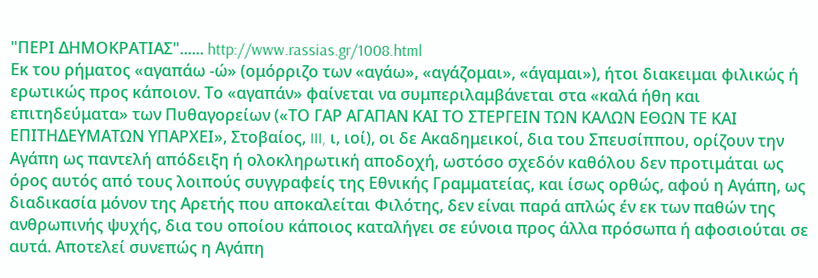"ΠΕΡΙ ΔΗΜΟΚΡΑΤΙΑΣ"...... http://www.rassias.gr/1008.html
Εκ του ρήματος «αγαπάω -ώ» (ομόρριζο των «αγάω», «αγάζομαι», «άγαμαι»), ήτοι διακειμαι φιλικώς ή ερωτικώς προς κάποιον. Το «αγαπάν» φαίνεται να συμπεριλαμβάνεται στα «καλά ήθη και επιτηδεύματα» των Πυθαγορείων («ΤΟ ΓΑΡ ΑΓΑΠΑΝ ΚΑΙ ΤΟ ΣΤΕΡΓΕΙΝ ΤΩΝ ΚΑΛΩΝ ΕΘΩΝ ΤΕ ΚΑΙ ΕΠΙΤΗΔΕΥΜΑΤΩΝ ΥΠΑΡΧΕΙ», Στοβαίος, III, ι, ιοί), οι δε Ακαδημεικοί, δια του Σπευσίππου, ορίζουν την Αγάπη ως παντελή απόδειξη ή ολοκληρωτική αποδοχή, ωστόσο σχεδόν καθόλου δεν προτιμάται ως όρος αυτός από τους λοιπούς συγγραφείς της Εθνικής Γραμματείας, και ίσως ορθώς, αφού η Αγάπη, ως διαδικασία μόνον της Αρετής που αποκαλείται Φιλότης, δεν είναι παρά απλώς έν εκ των παθών της ανθρωπινής ψυχής, δια του οποίου κάποιος καταλήγει σε εύνοια προς άλλα πρόσωπα ή αφοσιούται σε αυτά. Αποτελεί συνεπώς η Αγάπη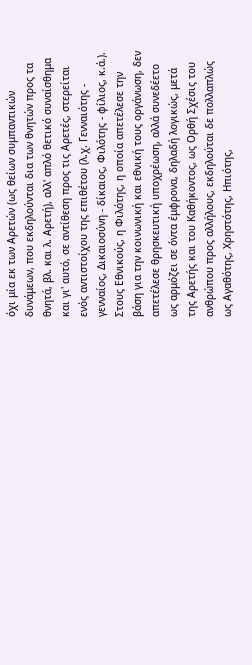όχι μία εκ των Αρετών (ως θείων συμπαντικών δυνάμεων, που εκδηλούνται δια των θνητών προς τα θνητά, βλ. και λ. Αρετή), αλλ' απλό θετικό συναίσθημα και γι' αυτό, σε αντίθεση προς τις Αρετές, στερείται ενός αντιστοίχου της επιθέτου (λ.χ. Γενναιότης - γενναίος, Δικαιοσύνη - δίκαιος, Φιλότης - φίλιος, κ.ά.).
Στους Εθνικούς, η Φιλότης, η οποία απετέλεσε την βάση για την κοινωνική και εθνική τους οργάνωση, δεν απετέλεσε θρησκευτική υποχρέωση, αλλά συνεδέετο ως αρμόζει σε όντα έμφρονα, δηλαδή λογικώς, μετά της Αρετής και του Καθήκοντος, ως Ορθή Σχέσις του ανθρώπου προς αλλήλους, εκδηλούται δε πολλαπλώς ως Αγαθότης, Χρηστότης, Ηπιότης,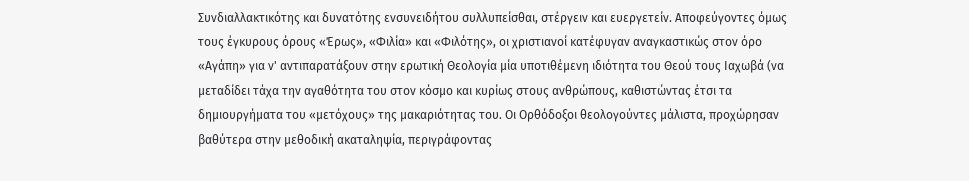Συνδιαλλακτικότης και δυνατότης ενσυνειδήτου συλλυπείσθαι, στέργειν και ευεργετείν. Αποφεύγοντες όμως τους έγκυρους όρους «Έρως», «Φιλία» και «Φιλότης», οι χριστιανοί κατέφυγαν αναγκαστικώς στον όρο «Αγάπη» για ν' αντιπαρατάξουν στην ερωτική Θεολογία μία υποτιθέμενη ιδιότητα του Θεού τους Ιαχωβά (να μεταδίδει τάχα την αγαθότητα του στον κόσμο και κυρίως στους ανθρώπους, καθιστώντας έτσι τα δημιουργήματα του «μετόχους» της μακαριότητας του. Οι Ορθόδοξοι θεολογούντες μάλιστα, προχώρησαν βαθύτερα στην μεθοδική ακαταληψία, περιγράφοντας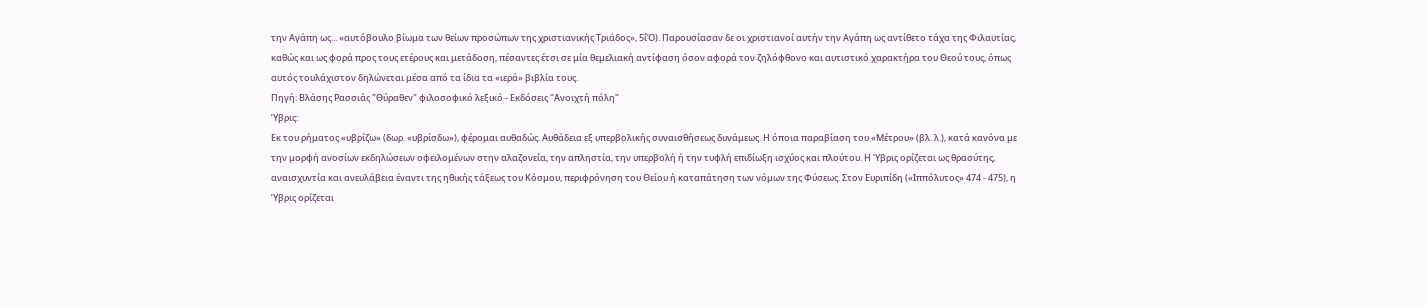την Αγάπη ως... «αυτόβουλο βίωμα των θείων προσώπων της χριστιανικής Τριάδος», 5ΐΌ). Παρουσίασαν δε οι χριστιανοί αυτήν την Αγάπη ως αντίθετο τάχα της Φιλαυτίας, καθώς και ως φορά προς τους ετέρους και μετάδοση, πέσαντες έτσι σε μία θεμελιακή αντίφαση όσον αφορά τον ζηλόφθονο και αυτιστικό χαρακτήρα του Θεού τους, όπως αυτός τουλάχιστον δηλώνεται μέσα από τα ίδια τα «ιερά» βιβλία τους.
Πηγή: Βλάσης Ρασσιάς "Θύραθεν" φιλοσοφικό λεξικό - Εκδόσεις "Ανοιχτή πόλη"
Ύβρις:
Εκ του ρήματος «υβρίζω» (δωρ. «υβρίσδω»), φέρομαι αυθαδώς. Αυθάδεια εξ υπερβολικής συναισθήσεως δυνάμεως. Η όποια παραβίαση του «Μέτρου» (βλ. λ.), κατά κανόνα με την μορφή ανοσίων εκδηλώσεων οφειλομένων στην αλαζονεία, την απληστία, την υπερβολή ή την τυφλή επιδίωξη ισχύος και πλούτου. Η Ύβρις ορίζεται ως θρασύτης, αναισχυντία και ανευλάβεια έναντι της ηθικής τάξεως του Κόσμου, περιφρόνηση του Θείου ή καταπάτηση των νόμων της Φύσεως. Στον Ευριπίδη («Ιππόλυτος» 474 - 475), η Ύβρις ορίζεται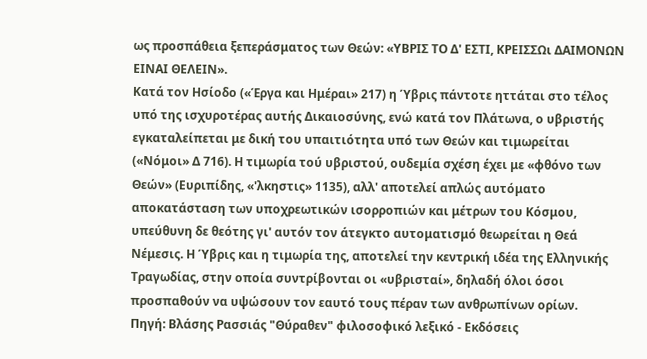ως προσπάθεια ξεπεράσματος των Θεών: «ΥΒΡΙΣ ΤΟ Δ' ΕΣΤΙ, ΚΡΕΙΣΣΩι ΔΑΙΜΟΝΩΝ ΕΙΝΑΙ ΘΕΛΕΙΝ».
Κατά τον Ησίοδο («Έργα και Ημέραι» 217) η Ύβρις πάντοτε ηττάται στο τέλος υπό της ισχυροτέρας αυτής Δικαιοσύνης, ενώ κατά τον Πλάτωνα, ο υβριστής εγκαταλείπεται με δική του υπαιτιότητα υπό των Θεών και τιμωρείται («Νόμοι» Δ 716). Η τιμωρία τού υβριστού, ουδεμία σχέση έχει με «φθόνο των Θεών» (Ευριπίδης, «'λκηστις» 1135), αλλ' αποτελεί απλώς αυτόματο αποκατάσταση των υποχρεωτικών ισορροπιών και μέτρων του Κόσμου, υπεύθυνη δε θεότης γι' αυτόν τον άτεγκτο αυτοματισμό θεωρείται η Θεά Νέμεσις. Η Ύβρις και η τιμωρία της, αποτελεί την κεντρική ιδέα της Ελληνικής Τραγωδίας, στην οποία συντρίβονται οι «υβρισταί», δηλαδή όλοι όσοι προσπαθούν να υψώσουν τον εαυτό τους πέραν των ανθρωπίνων ορίων.
Πηγή: Βλάσης Ρασσιάς "Θύραθεν" φιλοσοφικό λεξικό - Εκδόσεις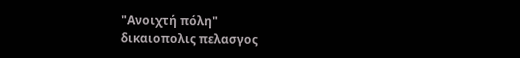"Ανοιχτή πόλη"
δικαιοπολις πελασγος